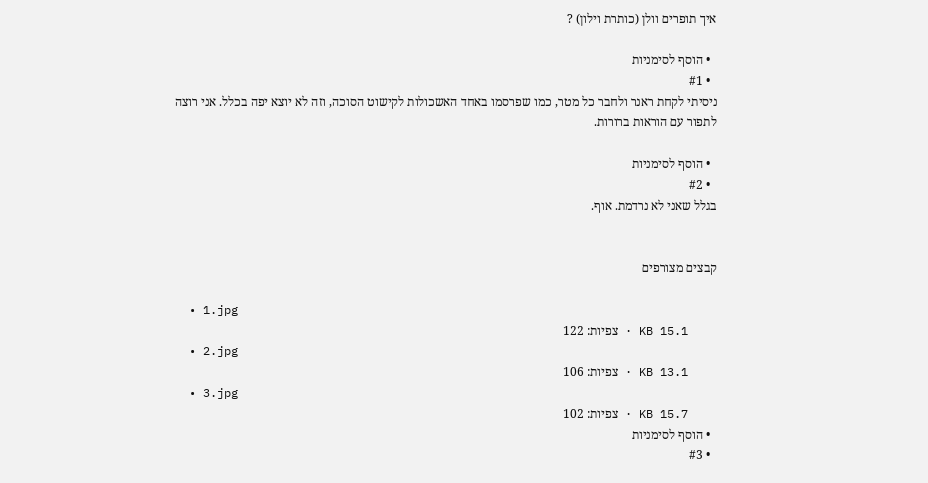איך תופרים וולן (כותרת וילון) ?

  • הוסף לסימניות
  • #1
ניסיתי לקחת ראנר ולחבר כל מטר, כמו שפרסמו באחד האשכולות לקישוט הסוכה, וזה לא יוצא יפה בכלל. אני רוצה לתפור עם הוראות ברורות.

  • הוסף לסימניות
  • #2
בגלל שאני לא נרדמת. אוף.


קבצים מצורפים

  • 1.jpg
    KB 15.1 · צפיות: 122
  • 2.jpg
    KB 13.1 · צפיות: 106
  • 3.jpg
    KB 15.7 · צפיות: 102
  • הוסף לסימניות
  • #3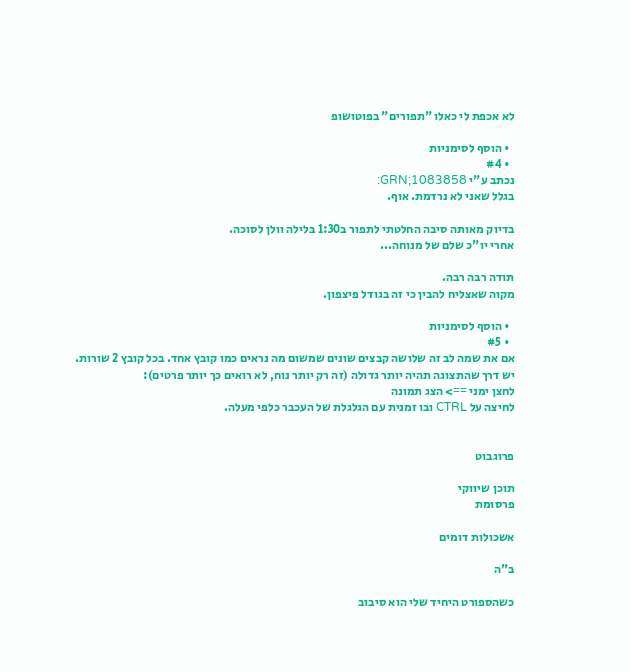לא אכפת לי כאלו "תפורים" בפוטושופ

  • הוסף לסימניות
  • #4
נכתב ע"י GRN;1083858:
בגלל שאני לא נרדמת. אוף.

בדיוק מאותה סיבה החלטתי לתפור ב1:30 בלילה וולן לסוכה.
אחרי יו"כ שלם של מנוחה...

תודה רבה רבה.
מקוה שאצליח להבין כי זה בגודל פיצפון.

  • הוסף לסימניות
  • #5
אם את שמה לב זה שלושה קבצים שונים שמשום מה נראים כמו קובץ אחד. בכל קובץ 2 שורות.
יש דרך שהתצוגה תהיה יותר גדולה (זה רק יותר נוח, לא רואים כך יותר פרטים):
לחצן ימני ==> הצג תמונה
לחיצה על CTRL ובו זמנית עם הגלגלת של העכבר כלפי מעלה.


פרוגבוט

תוכן שיווקי
פרסומת

אשכולות דומים

ב"ה

כשהספורט היחיד שלי הוא סיבוב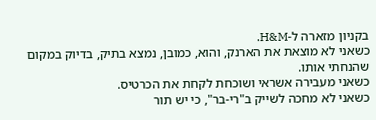בקניון מזארה ל-H&M.
כשאני לא מוצאת את הארנק, והוא, כמובן, נמצא בתיק, בדיוק במקום שהנחתי אותו.
כשאני מעבירה אשראי ושוכחת לקחת את הכרטיס.
כשאני לא מחכה לשייק ב"רי-בר", כי יש תור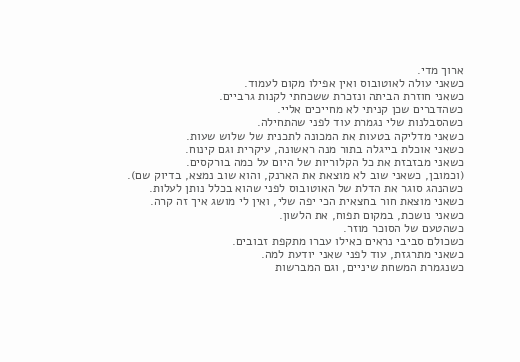ארוך מדי.
כשאני עולה לאוטובוס ואין אפילו מקום לעמוד.
כשאני חוזרת הביתה ונזכרת ששכחתי לקנות גרביים.
כשהדברים שכן קניתי לא מחייכים אליי.
כשהסבלנות שלי נגמרת עוד לפני שהתחילה.
כשאני מדליקה בטעות את המכונה לתכנית של שלוש שעות.
כשאני אוכלת בייגלה בתור מנה ראשונה, עיקרית וגם קינוח.
כשאני מבזבזת את כל הקלוריות של היום על כמה בורקסים.
(וכמובן, כשאני שוב לא מוצאת את הארנק, והוא שוב נמצא, בדיוק שם).
כשהנהג סוגר את הדלת של האוטובוס לפני שהוא בכלל נותן לעלות.
כשאני מוצאת חור בחצאית הכי יפה שלי, ואין לי מושג איך זה קרה.
כשאני נושכת, במקום תפוח, את הלשון.
כשהטעם של הסוכר מוזר.
כשכולם סביבי נראים כאילו עברו מתקפת זבובים.
כשאני מתרגזת, עוד לפני שאני יודעת למה.
כשנגמרת המשחת שיניים, וגם המברשות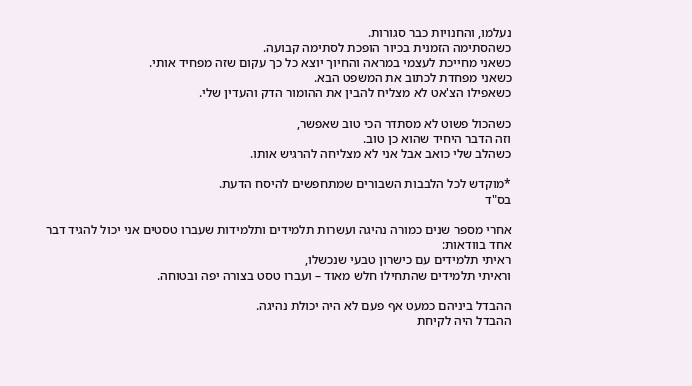נעלמו, והחנויות כבר סגורות.
כשהסתימה הזמנית בכיור הופכת לסתימה קבועה.
כשאני מחייכת לעצמי במראה והחיוך יוצא כל כך עקום שזה מפחיד אותי.
כשאני מפחדת לכתוב את המשפט הבא.
כשאפילו הצ'אט לא מצליח להבין את ההומור הדק והעדין שלי.

כשהכול פשוט לא מסתדר הכי טוב שאפשר,
וזה הדבר היחיד שהוא כן טוב.
כשהלב שלי כואב אבל אני לא מצליחה להרגיש אותו.

*מוקדש לכל הלבבות השבורים שמתחפשים להיסח הדעת.
בס"ד

אחרי מספר שנים כמורה נהיגה ועשרות תלמידים ותלמידות שעברו טסטים אני יכול להגיד דבר אחד בוודאות:
ראיתי תלמידים עם כישרון טבעי שנכשלו,
וראיתי תלמידים שהתחילו חלש מאוד – ועברו טסט בצורה יפה ובטוחה.

ההבדל ביניהם כמעט אף פעם לא היה יכולת נהיגה.
ההבדל היה לקיחת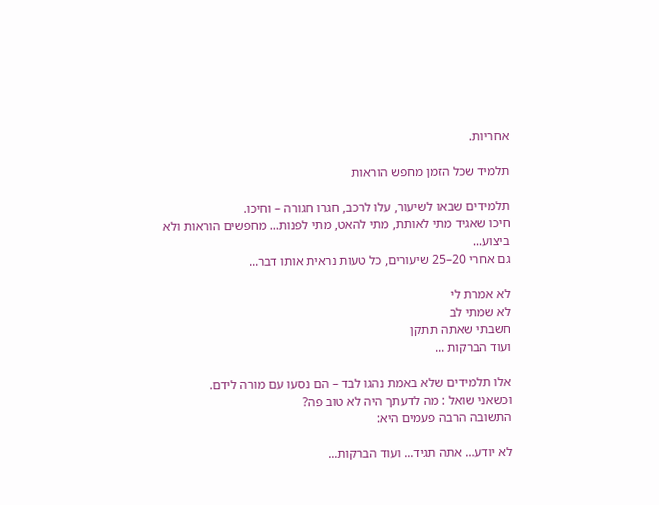אחריות.

תלמיד שכל הזמן מחפש הוראות

תלמידים שבאו לשיעור, עלו לרכב, חגרו חגורה – וחיכו.
חיכו שאגיד מתי לאותת, מתי להאט, מתי לפנות... מחפשים הוראות ולא ביצוע...
גם אחרי 20–25 שיעורים, כל טעות נראית אותו דבר...

לא אמרת לי
לא שמתי לב
חשבתי שאתה תתקן
ועוד הברקות ...

אלו תלמידים שלא באמת נהגו לבד – הם נסעו עם מורה לידם.
וכשאני שואל : מה לדעתך היה לא טוב פה?
התשובה הרבה פעמים היא:

לא יודע… אתה תגיד... ועוד הברקות...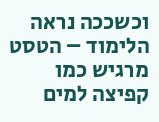וכשככה נראה הלימוד – הטסט מרגיש כמו קפיצה למים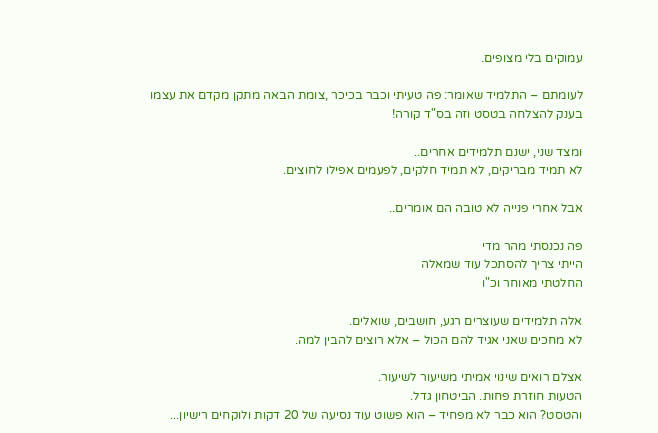עמוקים בלי מצופים.

לעומתם – התלמיד שאומר: פה טעיתי וכבר בכיכר ,צומת הבאה מתקן מקדם את עצמו בענק להצלחה בטסט וזה בס"ד קורה!

ומצד שני, ישנם תלמידים אחרים..
לא תמיד מבריקים, לא תמיד חלקים, לפעמים אפילו לחוצים.

אבל אחרי פנייה לא טובה הם אומרים..

פה נכנסתי מהר מדי
הייתי צריך להסתכל עוד שמאלה
החלטתי מאוחר וכ"ו

אלה תלמידים שעוצרים רגע, חושבים, שואלים.
לא מחכים שאני אגיד להם הכול – אלא רוצים להבין למה.

אצלם רואים שינוי אמיתי משיעור לשיעור.
הטעות חוזרת פחות. הביטחון גדל.
והטסט? הוא כבר לא מפחיד – הוא פשוט עוד נסיעה של 20 דקות ולוקחים רישיון...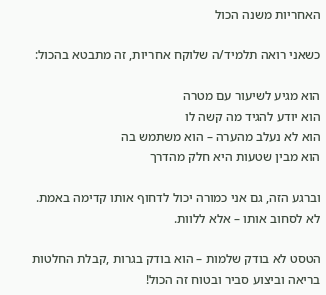האחריות משנה הכול

כשאני רואה תלמיד/ה שלוקח אחריות, זה מתבטא בהכול:

הוא מגיע לשיעור עם מטרה
הוא יודע להגיד מה קשה לו
הוא לא נעלב מהערה – הוא משתמש בה
הוא מבין שטעות היא חלק מהדרך

וברגע הזה, גם אני כמורה יכול לדחוף אותו קדימה באמת.
לא לסחוב אותו – אלא ללוות.

הטסט לא בודק שלמות – הוא בודק בגרות ,קבלת החלטות בריאה וביצוע סביר ובטוח זה הכול!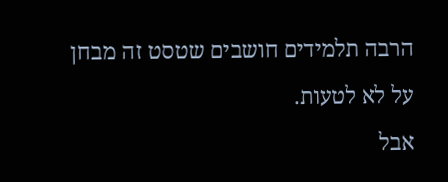הרבה תלמידים חושבים שטסט זה מבחן על לא לטעות.
אבל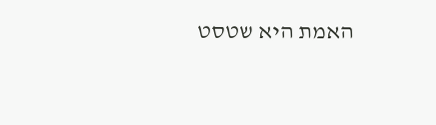האמת היא שטסט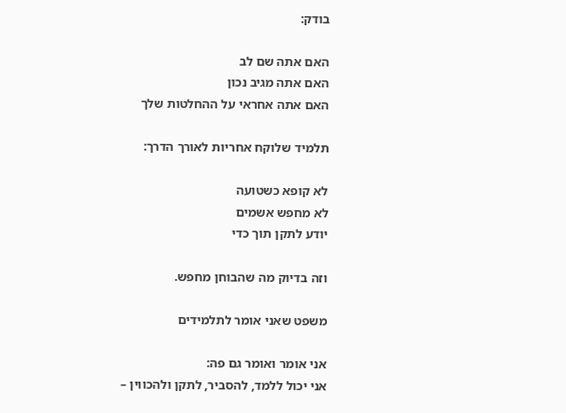בודק:

האם אתה שם לב
האם אתה מגיב נכון
האם אתה אחראי על ההחלטות שלך

תלמיד שלוקח אחריות לאורך הדרך:

לא קופא כשטועה
לא מחפש אשמים
יודע לתקן תוך כדי

וזה בדיוק מה שהבוחן מחפש.

משפט שאני אומר לתלמידים

אני אומר ואומר גם פה:
אני יכול ללמד, להסביר, לתקן ולהכווין –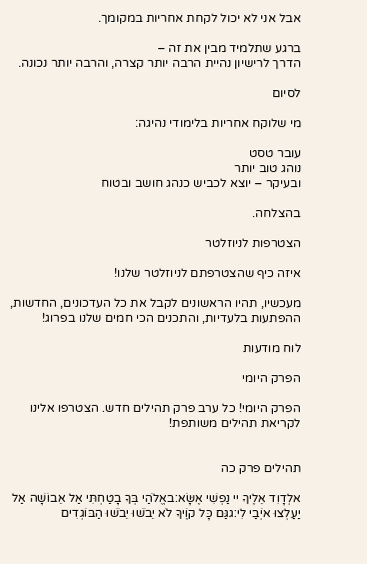אבל אני לא יכול לקחת אחריות במקומך.

ברגע שתלמיד מבין את זה –
הדרך לרישיון נהיית הרבה יותר קצרה, והרבה יותר נכונה.

לסיום

מי שלוקח אחריות בלימודי נהיגה:

עובר טסט
נוהג טוב יותר
ובעיקר – יוצא לכביש כנהג חושב ובטוח

בהצלחה.

הצטרפות לניוזלטר

איזה כיף שהצטרפתם לניוזלטר שלנו!

מעכשיו, תהיו הראשונים לקבל את כל העדכונים, החדשות, ההפתעות בלעדיות, והתכנים הכי חמים שלנו בפרוג!

לוח מודעות

הפרק היומי

הפרק היומי! כל ערב פרק תהילים חדש. הצטרפו אלינו לקריאת תהילים משותפת!


תהילים פרק כה

אלְדָוִד אֵלֶיךָ יי נַפְשִׁי אֶשָּׂא:באֱלֹהַי בְּךָ בָטַחְתִּי אַל אֵבוֹשָׁה אַל יַעַלְצוּ אֹיְבַי לִי:גגַּם כָּל קוֶֹיךָ לֹא יֵבֹשׁוּ יֵבֹשׁוּ הַבּוֹגְדִים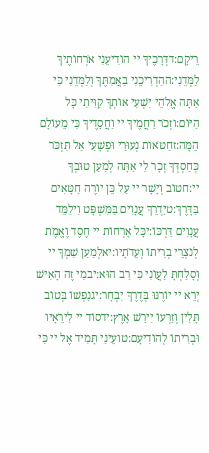רֵיקָם:דדְּרָכֶיךָ יי הוֹדִיעֵנִי אֹרְחוֹתֶיךָ לַמְּדֵנִי:ההַדְרִיכֵנִי בַאֲמִתֶּךָ וְלַמְּדֵנִי כִּי אַתָּה אֱלֹהֵי יִשְׁעִי אוֹתְךָ קִוִּיתִי כָּל הַיּוֹם:וזְכֹר רַחֲמֶיךָ יי וַחֲסָדֶיךָ כִּי מֵעוֹלָם הֵמָּה:זחַטֹּאות נְעוּרַי וּפְשָׁעַי אַל תִּזְכֹּר כְּחַסְדְּךָ זְכָר לִי אַתָּה לְמַעַן טוּבְךָ יי:חטוֹב וְיָשָׁר יי עַל כֵּן יוֹרֶה חַטָּאִים בַּדָּרֶךְ:טיַדְרֵךְ עֲנָוִים בַּמִּשְׁפָּט וִילַמֵּד עֲנָוִים דַּרְכּוֹ:יכָּל אָרְחוֹת יי חֶסֶד וֶאֱמֶת לְנֹצְרֵי בְרִיתוֹ וְעֵדֹתָיו:יאלְמַעַן שִׁמְךָ יי וְסָלַחְתָּ לַעֲוֹנִי כִּי רַב הוּא:יבמִי זֶה הָאִישׁ יְרֵא יי יוֹרֶנּוּ בְּדֶרֶךְ יִבְחָר:יגנַפְשׁוֹ בְּטוֹב תָּלִין וְזַרְעוֹ יִירַשׁ אָרֶץ:ידסוֹד יי לִירֵאָיו וּבְרִיתוֹ לְהוֹדִיעָם:טועֵינַי תָּמִיד אֶל יי כִּי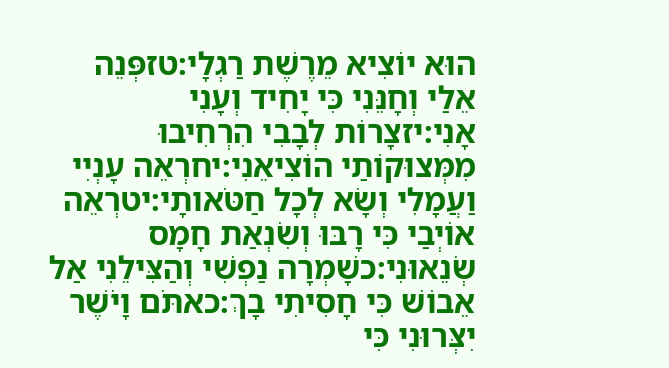הוּא יוֹצִיא מֵרֶשֶׁת רַגְלָי:טזפְּנֵה אֵלַי וְחָנֵּנִי כִּי יָחִיד וְעָנִי אָנִי:יזצָרוֹת לְבָבִי הִרְחִיבוּ מִמְּצוּקוֹתַי הוֹצִיאֵנִי:יחרְאֵה עָנְיִי וַעֲמָלִי וְשָׂא לְכָל חַטֹּאותָי:יטרְאֵה אוֹיְבַי כִּי רָבּוּ וְשִׂנְאַת חָמָס שְׂנֵאוּנִי:כשָׁמְרָה נַפְשִׁי וְהַצִּילֵנִי אַל אֵבוֹשׁ כִּי חָסִיתִי בָךְ:כאתֹּם וָיֹשֶׁר יִצְּרוּנִי כִּי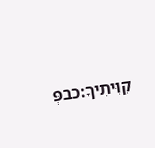קִוִּיתִיךָ:כבפְּ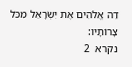דֵה אֱלֹהִים אֶת יִשְׂרָאֵל מִכֹּל צָרוֹתָיו:
נקרא  2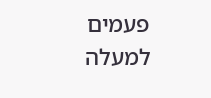פעמים
למעלה